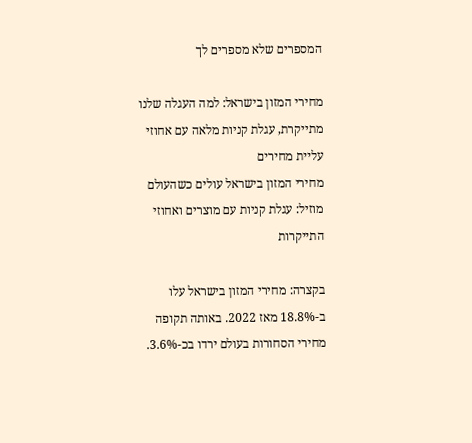המספרים שלא מספרים לך

מחירי המזון בישראל: למה העגלה שלנו מתייקרת, עגלת קניות מלאה עם אחוזי עליית מחירים
מחירי המזון בישראל עולים כשהעולם מוזיל: עגלת קניות עם מוצרים ואחוזי התייקרות

בקצרה: מחירי המזון בישראל עלו ב-18.8% מאז 2022. באותה תקופה מחירי הסחורות בעולם ירדו בכ-3.6%.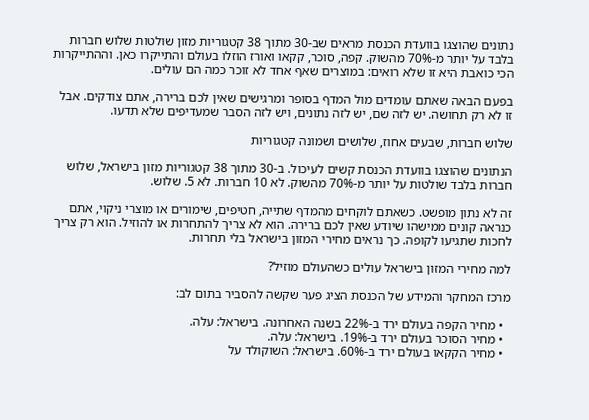נתונים שהוצגו בוועדת הכנסת מראים שב-30 מתוך 38 קטגוריות מזון שולטות שלוש חברות בלבד על יותר מ-70% מהשוק. קפה, סוכר, קקאו ואורז הוזלו בעולם והתייקרו כאן. וההתייקרות הכי כואבת היא זו שלא רואים: במוצרים שאף אחד לא זוכר כמה הם עולים.

בפעם הבאה שאתם עומדים מול המדף בסופר ומרגישים שאין לכם ברירה, אתם צודקים. אבל זו לא רק תחושה. יש לזה שם, יש לזה נתונים, ויש לזה הסבר שמעדיפים שלא תדעו.

שלוש חברות, שבעים אחוז, שלושים ושמונה קטגוריות

הנתונים שהוצגו בוועדת הכנסת קשים לעיכול. ב-30 מתוך 38 קטגוריות מזון בישראל, שלוש חברות בלבד שולטות על יותר מ-70% מהשוק. לא 10 חברות. לא 5. שלוש.

זה לא נתון מופשט. כשאתם לוקחים מהמדף שתייה, חטיפים, שימורים או מוצרי ניקוי, אתם כנראה קונים ממישהו שיודע שאין לכם ברירה. הוא לא צריך להתחרות או להוזיל. הוא רק צריך לחכות שתגיעו לקופה. כך נראים מחירי המזון בישראל בלי תחרות.

למה מחירי המזון בישראל עולים כשהעולם מוזיל?

מרכז המחקר והמידע של הכנסת הציג פער שקשה להסביר בתום לב:

  • מחיר הקפה בעולם ירד ב-22% בשנה האחרונה. בישראל: עלה.
  • מחיר הסוכר בעולם ירד ב-19%. בישראל: עלה.
  • מחיר הקקאו בעולם ירד ב-60%. בישראל: השוקולד על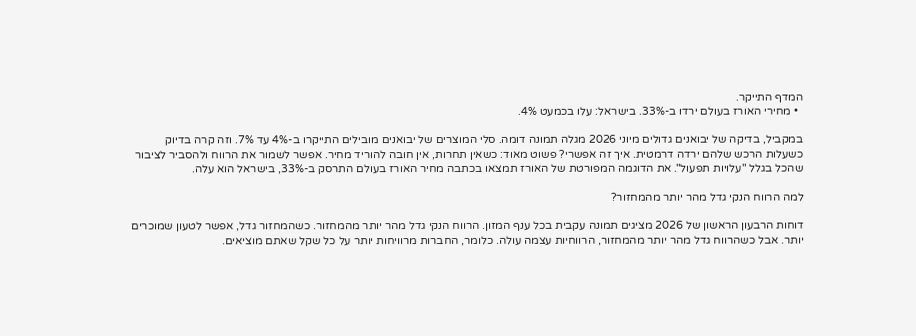המדף התייקר.
  • מחירי האורז בעולם ירדו ב-33%. בישראל: עלו בכמעט 4%.

במקביל, בדיקה של יבואנים גדולים מיוני 2026 מגלה תמונה דומה. סלי המוצרים של יבואנים מובילים התייקרו ב-4% עד 7%. וזה קרה בדיוק כשעלות הרכש שלהם ירדה דרמטית. איך זה אפשרי? פשוט מאוד: כשאין תחרות, אין חובה להוריד מחיר. אפשר לשמור את הרווח ולהסביר לציבור שהכל בגלל "עלויות תפעול". את הדוגמה המפורטת של האורז תמצאו בכתבה מחיר האורז בעולם התרסק ב-33%, בישראל הוא עלה.

למה הרווח הנקי גדל מהר יותר מהמחזור?

דוחות הרבעון הראשון של 2026 מציגים תמונה עקבית בכל ענף המזון. הרווח הנקי גדל מהר יותר מהמחזור. כשהמחזור גדל, אפשר לטעון שמוכרים יותר. אבל כשהרווח גדל מהר יותר מהמחזור, הרווחיות עצמה עולה. כלומר, החברות מרוויחות יותר על כל שקל שאתם מוציאים.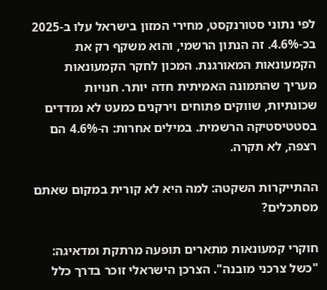לפי נתוני סטורנקסט, מחירי המזון בישראל עלו ב-2025 בכ-4.6%. זה הנתון הרשמי, והוא משקף רק את הקמעונאות המאורגנת. המכון לחקר הקמעונאות מעריך שהתמונה האמיתית חדה יותר. חנויות שכונתיות, שווקים פתוחים וירקנים כמעט לא נמדדים בסטטיסטיקה הרשמית. במילים אחרות: ה-4.6% הם רצפה, לא תקרה.

ההתייקרות השקטה: למה היא לא קורית במקום שאתם מסתכלים?

חוקרי קמעונאות מתארים תופעה מרתקת ומדאיגה: "כשל צרכני מובנה". הצרכן הישראלי זוכר בדרך כלל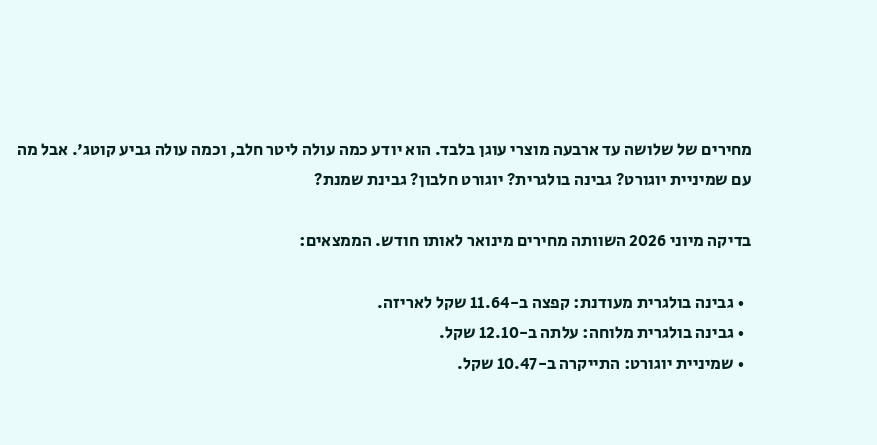מחירים של שלושה עד ארבעה מוצרי עוגן בלבד. הוא יודע כמה עולה ליטר חלב, וכמה עולה גביע קוטג'. אבל מה עם שמיניית יוגורט? גבינה בולגרית? יוגורט חלבון? גבינת שמנת?

בדיקה מיוני 2026 השוותה מחירים מינואר לאותו חודש. הממצאים:

  • גבינה בולגרית מעודנת: קפצה ב-11.64 שקל לאריזה.
  • גבינה בולגרית מלוחה: עלתה ב-12.10 שקל.
  • שמיניית יוגורט: התייקרה ב-10.47 שקל.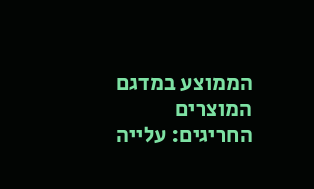הממוצע במדגם המוצרים החריגים: עלייה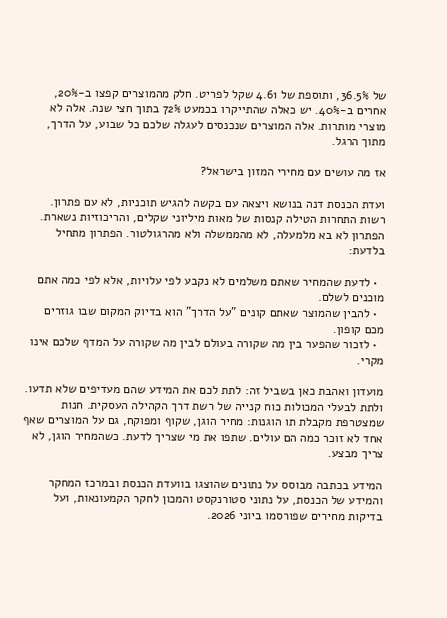של 36.5%, ותוספת של 4.61 שקל לפריט. חלק מהמוצרים קפצו ב-20%, אחרים ב-40%. יש כאלה שהתייקרו בכמעט 72% בתוך חצי שנה. אלה לא מוצרי מותרות. אלה המוצרים שנכנסים לעגלה שלכם כל שבוע, על הדרך, מתוך הרגל.

אז מה עושים עם מחירי המזון בישראל?

ועדת הכנסת דנה בנושא ויצאה עם בקשה להגיש תוכניות, לא עם פתרון. רשות התחרות הטילה קנסות של מאות מיליוני שקלים, והריכוזיות נשארת. הפתרון לא בא מלמעלה, לא מהממשלה ולא מהרגולטור. הפתרון מתחיל בלדעת:

  • לדעת שהמחיר שאתם משלמים לא נקבע לפי עלויות, אלא לפי כמה אתם מוכנים לשלם.
  • להבין שהמוצר שאתם קונים "על הדרך" הוא בדיוק המקום שבו גוזרים מכם קופון.
  • לזכור שהפער בין מה שקורה בעולם לבין מה שקורה על המדף שלכם אינו מקרי.

מועדון ואהבת כאן בשביל זה: לתת לכם את המידע שהם מעדיפים שלא תדעו. ולתת לבעלי המכולות כוח קנייה של רשת דרך הקהילה העסקית. חנות שמצטרפת מקבלת תו הוגנות: מחיר הוגן, שקוף ומפוקח, גם על המוצרים שאף אחד לא זוכר כמה הם עולים. שתפו את מי שצריך לדעת. כשהמחיר הוגן, לא צריך מבצע.

המידע בכתבה מבוסס על נתונים שהוצגו בוועדת הכנסת ובמרכז המחקר והמידע של הכנסת, על נתוני סטורנקסט והמכון לחקר הקמעונאות, ועל בדיקות מחירים שפורסמו ביוני 2026.